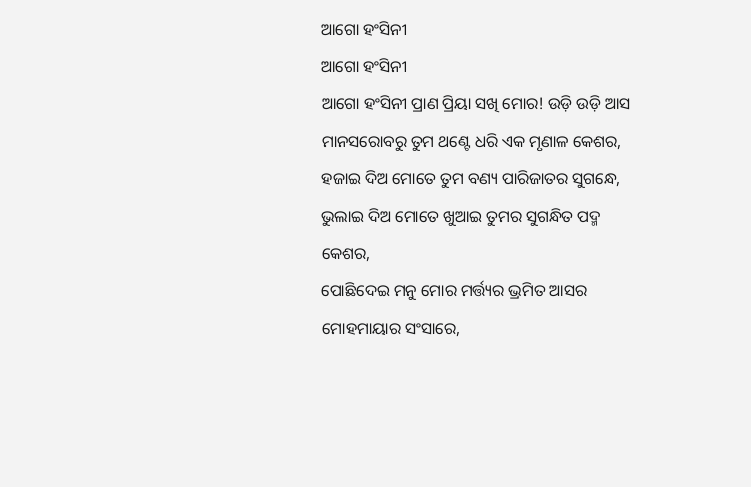ଆଗୋ ହଂସିନୀ
ଆଗୋ ହଂସିନୀ
ଆଗୋ ହଂସିନୀ ପ୍ରାଣ ପ୍ରିୟା ସଖି ମୋର! ଉଡ଼ି ଉଡ଼ି ଆସ ମାନସରୋବରୁ ତୁମ ଥଣ୍ଟେ ଧରି ଏକ ମୃଣାଳ କେଶର,
ହଜାଇ ଦିଅ ମୋତେ ତୁମ ବଣ୍ୟ ପାରିଜାତର ସୁଗନ୍ଧେ,
ଭୁଲାଇ ଦିଅ ମୋତେ ଖୁଆଇ ତୁମର ସୁଗନ୍ଧିତ ପଦ୍ମ କେଶର,
ପୋଛିଦେଇ ମନୁ ମୋର ମର୍ତ୍ତ୍ୟର ଭ୍ରମିତ ଆସର ମୋହମାୟାର ସଂସାରେ,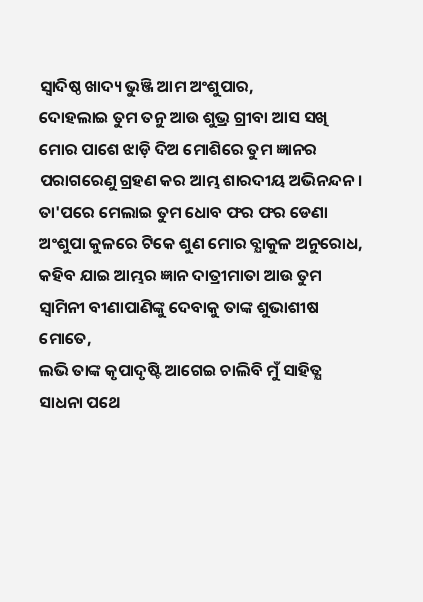ସ୍ୱାଦିଷ୍ଠ ଖାଦ୍ୟ ଭୁଞ୍ଜି ଆମ ଅଂଶୁପାର,
ଦୋହଲାଇ ତୁମ ତନୁ ଆଉ ଶୁଭ୍ର ଗ୍ରୀବା ଆସ ସଖି ମୋର ପାଶେ ଝାଡ଼ି ଦିଅ ମୋଶିରେ ତୁମ ଜ୍ଞାନର ପରାଗରେଣୁ ଗ୍ରହଣ କର ଆମ୍ଭ ଶାରଦୀୟ ଅଭିନନ୍ଦନ।
ତା'ପରେ ମେଲାଇ ତୁମ ଧୋବ ଫର ଫର ଡେଣା ଅଂଶୁପା କୁଳରେ ଟିକେ ଶୁଣ ମୋର ବ୍ଯାକୁଳ ଅନୁରୋଧ,
କହିବ ଯାଇ ଆମ୍ଭର ଜ୍ଞାନ ଦାତ୍ରୀମାତା ଆଉ ତୁମ ସ୍ୱାମିନୀ ବୀଣାପାଣିଙ୍କୁ ଦେବାକୁ ତାଙ୍କ ଶୁଭାଶୀଷ ମୋତେ,
ଲଭି ତାଙ୍କ କୃପାଦୃଷ୍ଟି ଆଗେଇ ଚାଲିବି ମୁଁ ସାହିତ୍ଯ ସାଧନା ପଥେ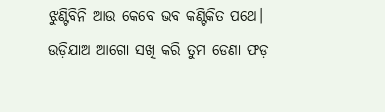ଝୁଣ୍ଟିବିନି ଆଉ କେବେ ଭବ କଣ୍ଟିକିତ ପଥେ।
ଉଡ଼ିଯାଅ ଆଗୋ ସଖି କରି ତୁମ ଡେଣା ଫଡ଼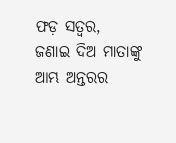ଫଡ଼ ସତ୍ୱର,
ଜଣାଇ ଦିଅ ମାତାଙ୍କୁ ଆମ୍ଭ ଅନ୍ତରର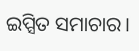ଇପ୍ସିତ ସମାଚାର।